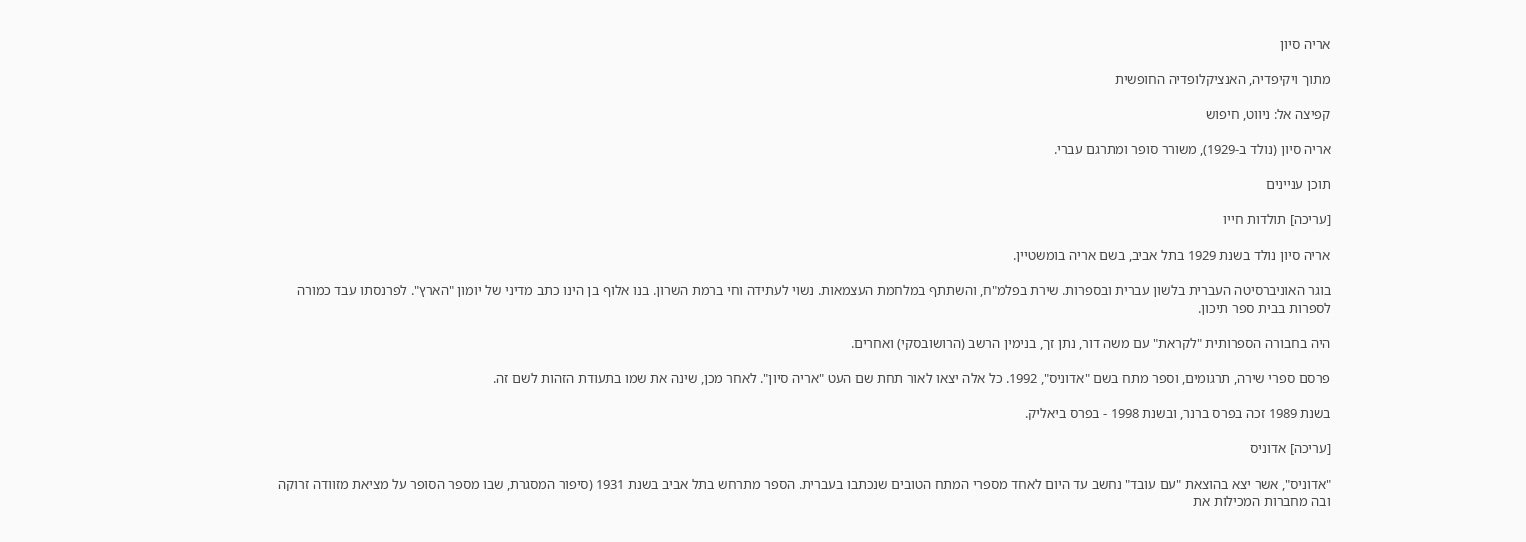אריה סיון

מתוך ויקיפדיה, האנציקלופדיה החופשית

קפיצה אל: ניווט, חיפוש

אריה סיון (נולד ב-1929), משורר סופר ומתרגם עברי.

תוכן עניינים

[עריכה] תולדות חייו

אריה סיון נולד בשנת 1929 בתל אביב, בשם אריה בומשטיין.

בוגר האוניברסיטה העברית בלשון עברית ובספרות. שירת בפלמ"ח, והשתתף במלחמת העצמאות. נשוי לעתידה וחי ברמת השרון. בנו אלוף בן הינו כתב מדיני של יומון "הארץ". לפרנסתו עבד כמורה לספרות בבית ספר תיכון.

היה בחבורה הספרותית "לקראת" עם משה דור, נתן זך, בנימין הרשב (הרושובסקי) ואחרים.

פרסם ספרי שירה, תרגומים, וספר מתח בשם "אדוניס", 1992. כל אלה יצאו לאור תחת שם העט "אריה סיון". לאחר מכן, שינה את שמו בתעודת הזהות לשם זה.

בשנת 1989 זכה בפרס ברנר, ובשנת 1998 - בפרס ביאליק.

[עריכה] אדוניס

"אדוניס", אשר יצא בהוצאת "עם עובד" נחשב עד היום לאחד מספרי המתח הטובים שנכתבו בעברית. הספר מתרחש בתל אביב בשנת 1931 (סיפור המסגרת, שבו מספר הסופר על מציאת מזוודה זרוקה ובה מחברות המכילות את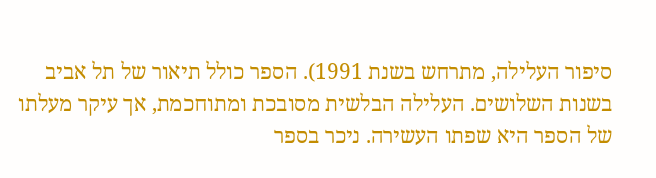סיפור העלילה, מתרחש בשנת 1991). הספר כולל תיאור של תל אביב בשנות השלושים. העלילה הבלשית מסובכת ומתוחכמת, אך עיקר מעלתו של הספר היא שפתו העשירה. ניכר בספר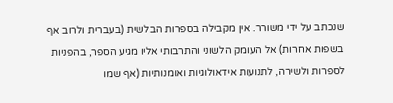שנכתב על ידי משורר. אין מקבילה בספרות הבלשית (בעברית ולרוב אף בשפות אחרות) אל העומק הלשוני והתרבותי אליו מגיע הספר, בהפניות לספרות ולשירה, לתנועות אידאולוגיות ואומנותיות (אף שמו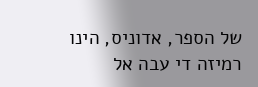של הספר, אדוניס, הינו רמיזה די עבה אל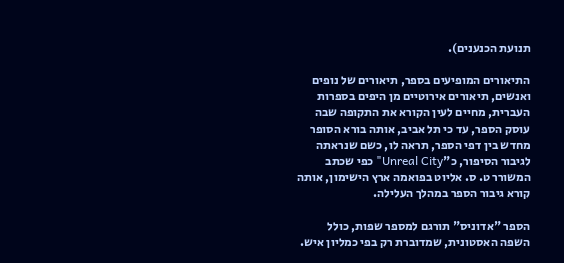תנועת הכנענים).

התיאורים המופיעים בספר, תיאורים של נופים ואנשים, תיאורים אירוטיים מן היפים בספרות העברית, מחיים לעין הקורא את התקופה שבה עוסק הספר, עד כי תל אביב, אותה בורא הסופר מחדש בין דפי הספר, תראה לו, כשם שנראתה לגיבור הסיפור, כ"Unreal City" כפי שכתב המשורר ט. ס. אליוט בפואמה ארץ הישימון, אותה קורא גיבור הספר במהלך העלילה.

הספר "אדוניס" תורגם למספר שפות, כולל השפה האסטונית, שמדוברת רק בפי כמליון איש.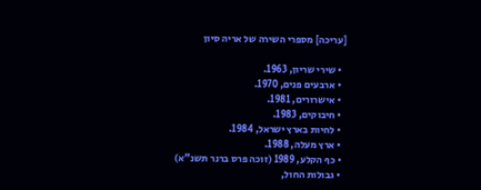[עריכה] מספרי השירה של אריה סיון

  • שירי שריון, 1963.
  • ארבעים פנים, 1970.
  • אישרורים, 1981.
  • חיבוקים, 1983.
  • לחיות בארץ ישראל, 1984.
  • ארץ מעלה, 1988.
  • כף הקלע, 1989 (זוכה פרס ברנר תשנ"א)
  • גבולות החול,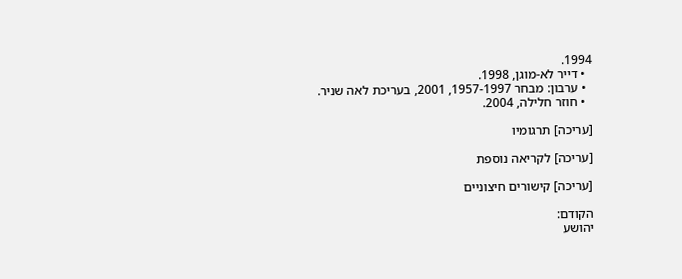1994.
  • דייר לא-מוגן, 1998.
  • ערבון: מבחר 1957-1997, 2001, בעריכת לאה שניר.
  • חוזר חלילה, 2004.

[עריכה] תרגומיו

[עריכה] לקריאה נוספת

[עריכה] קישורים חיצוניים

הקודם:
יהושע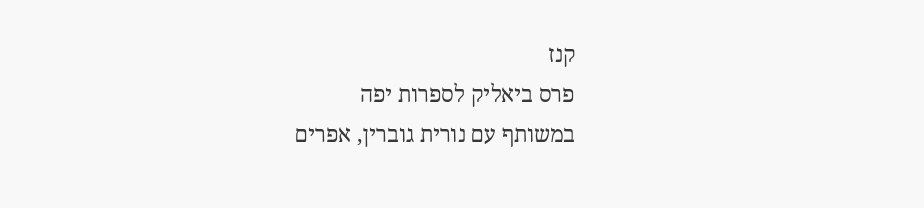קנז
פרס ביאליק לספרות יפה
במשותף עם נורית גוברין, אפרים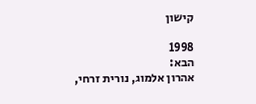קישון

1998
הבא:
אהרון אלמוג, נורית זרחי,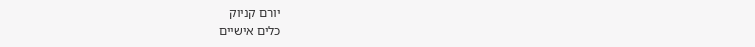יורם קניוק
כלים אישיים